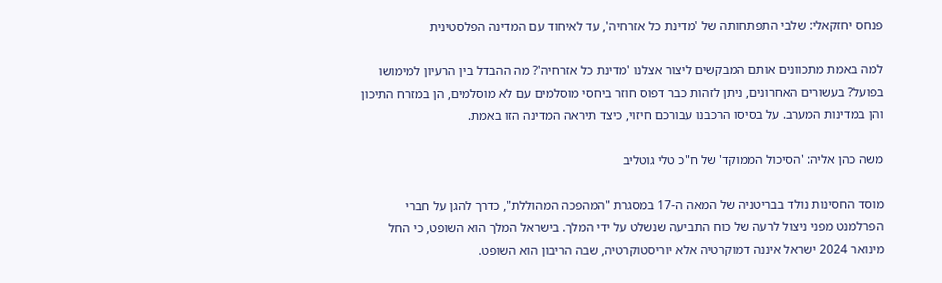פנחס יחזקאלי: שלבי התפתחותה של 'מדינת כל אזרחיה', עד לאיחוד עם המדינה הפלסטינית

למה באמת מתכוונים אותם המבקשים ליצור אצלנו 'מדינת כל אזרחיה'? מה ההבדל בין הרעיון למימושו בפועל? בעשורים האחרונים, ניתן לזהות כבר דפוס חוזר ביחסי מוסלמים עם לא מוסלמים, הן במזרח התיכון והן במדינות המערב. על בסיסו הרכבנו עבורכם חיזוי, כיצד תיראה המדינה הזו באמת.

משה כהן אליה: 'הסיכול הממוקד' של ח"כ טלי גוטליב

מוסד החסינות נולד בבריטניה של המאה ה-17 במסגרת "המהפכה המהוללת", כדרך להגן על חברי הפרלמנט מפני ניצול לרעה של כוח התביעה שנשלט על ידי המלך. בישראל המלך הוא השופט, כי החל מינואר 2024 ישראל איננה דמוקרטיה אלא יוריסטוקרטיה, שבה הריבון הוא השופט.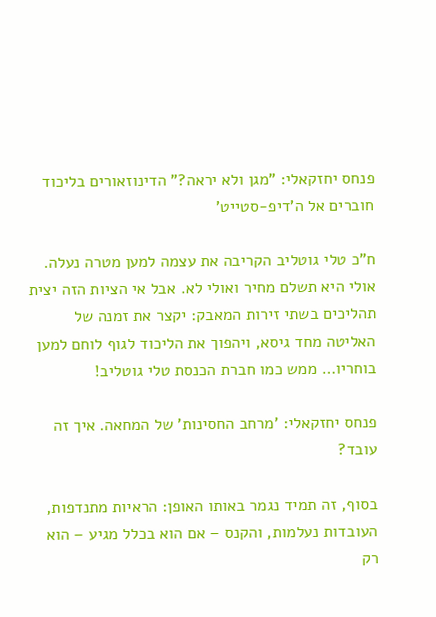פנחס יחזקאלי: "מגן ולא יראה?" הדינוזאורים בליכוד חוברים אל ה'דיפ-סטייט'

ח"כ טלי גוטליב הקריבה את עצמה למען מטרה נעלה. אולי היא תשלם מחיר ואולי לא. אבל אי הציות הזה יצית תהליכים בשתי זירות המאבק: יקצר את זמנה של האליטה מחד גיסא, ויהפוך את הליכוד לגוף לוחם למען בוחריו… ממש כמו חברת הכנסת טלי גוטליב!

פנחס יחזקאלי: 'מרחב החסינות' של המחאה. איך זה עובד?

בסוף, זה תמיד נגמר באותו האופן: הראיות מתנדפות, העובדות נעלמות, והקנס – אם הוא בכלל מגיע – הוא רק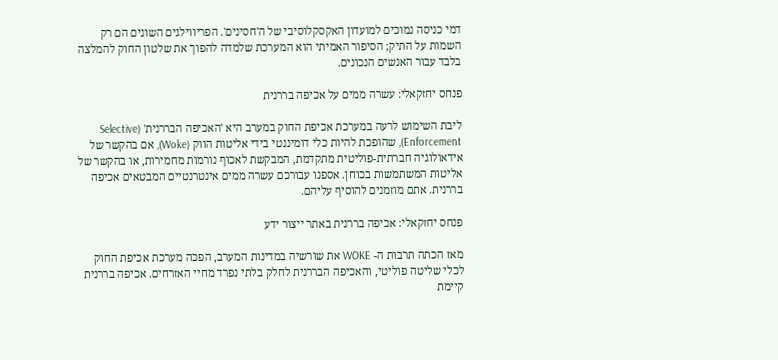דמי כניסה נמוכים למועדון האקסקלוסיבי של ה'חסינים'. הפריווילגים השונים הם רק השמות על התיק; הסיפור האמיתי הוא המערכת שלמדה להפוך את שלטון החוק להמלצה בלבד עבור האנשים הנכונים.

פנחס יחזקאלי: עשרה ממים על אכיפה בררנית

ליבת השימוש לרעה במערכת אכיפת החוק במערב היא 'האכיפה הבררנית' (Selective Enforcement), שהופכת להיות כלי דומיננטי בידי אליטות הווק (Woke), אם בהקשר של אידאולוגיה חברתית-פוליטית מתקדמת, המבקשת לאכוף נורמות מחמירות, או בהקשר של אליטות המשתמשות בכוחן. אספנו עבורכם עשרה ממים אינטרנטיים המבטאים אכיפה בררנית. אתם מוזמנים להוסיף עליהם.

פנחס יחזקאלי: אכיפה בררנית באתר ייצור ידע

מאז הכתה תרבות ה- WOKE את שורשיה במדינות המערב, הפכה מערכת אכיפת החוק לכלי שליטה פוליטי, והאכיפה הבררנית לחלק בלתי נפרד מחיי האזרחים. אכיפה בררנית קיימת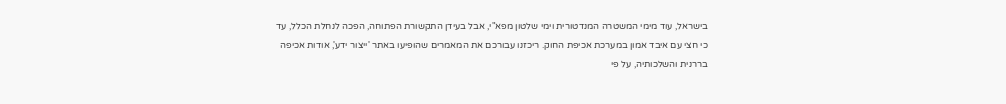בישראל, עוד מימי המשטרה המנדטורית וימי שלטון מפא"י, אבל בעידן התקשורת הפתוחה, הפכה לנחלת הכלל, עד כי חצי עם איבד אמון במערכת אכיפת החוק. ריכזנו עבורכם את המאמרים שהופיעו באתר 'ייצור ידע', אודות אכיפה בררנית והשלכותיה, על פי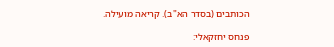הכותבים (בסדר הא"ב). קריאה מועילה.

פנחס יחזקאלי: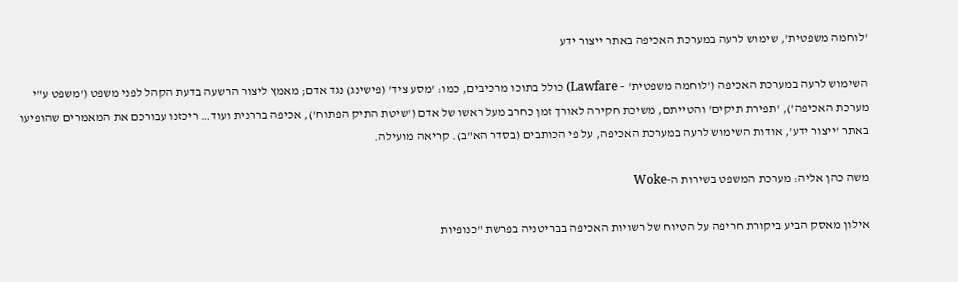'לוחמה משפטית', שימוש לרעה במערכת האכיפה באתר ייצור ידע

השימוש לרעה במערכת האכיפה ('לוחמה משפטית' – Lawfare) כולל בתוכו מרכיבים, כמו: 'מסע ציד' (פישינג) נגד אדם; מאמץ ליצור הרשעה בדעת הקהל לפני משפט ('משפט ע"י מערכת האכיפה'), 'תפירת תיקים' והטייתם, משיכת חקירה לאורך זמן כחרב מעל ראשו של אדם ('שיטת התיק הפתוח'), אכיפה בררנית ועוד… ריכזנו עבורכם את המאמרים שהופיעו באתר 'ייצור ידע', אודות השימוש לרעה במערכת האכיפה, על פי הכותבים (בסדר הא"ב). קריאה מועילה.

משה כהן אליה: מערכת המשפט בשירות ה-Woke

אילון מאסק הביע ביקורת חריפה על הטיוח של רשויות האכיפה בבריטניה בפרשת "כנופיות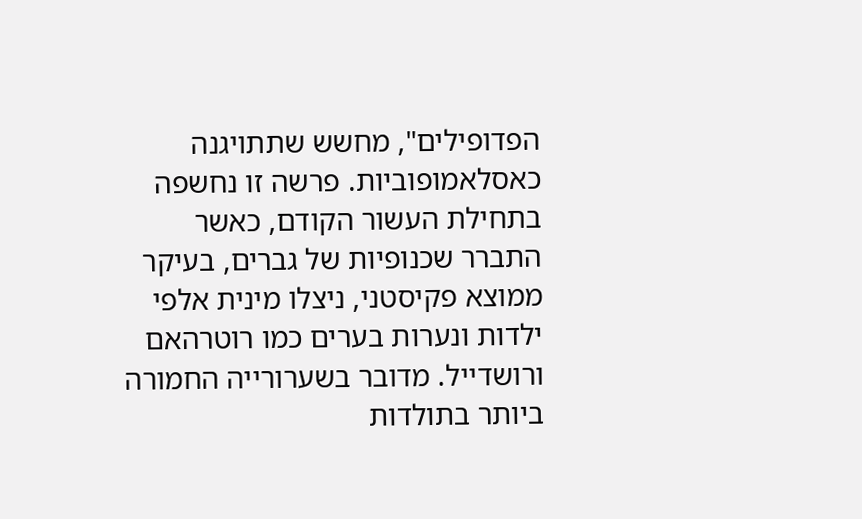הפדופילים", מחשש שתתויגנה כאסלאמופוביות. פרשה זו נחשפה בתחילת העשור הקודם, כאשר התברר שכנופיות של גברים, בעיקר ממוצא פקיסטני, ניצלו מינית אלפי ילדות ונערות בערים כמו רוטרהאם ורושדייל. מדובר בשערורייה החמורה ביותר בתולדות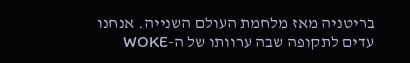בריטניה מאז מלחמת העולם השנייה. אנחנו עדים לתקופה שבה ערוותו של ה-WOKE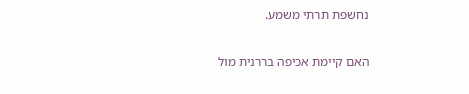נחשפת תרתי משמע.

האם קיימת אכיפה בררנית מול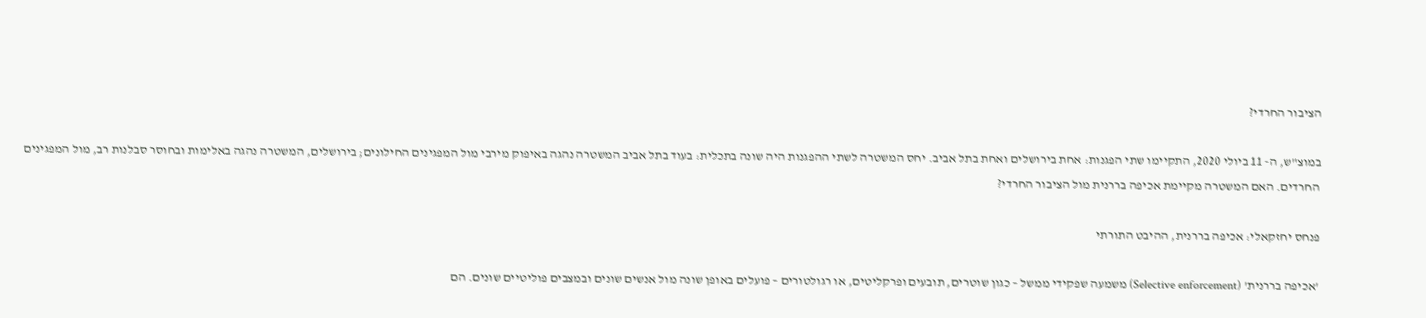הציבור החרדי?

במוצ"ש, ה- 11 ביולי 2020, התקיימו שתי הפגנות: אחת בירושלים ואחת בתל אביב. יחס המשטרה לשתי ההפגנות היה שונה בתכלית: בעוד בתל אביב המשטרה נהגה באיפוק מירבי מול המפגינים החילונים; בירושלים, המשטרה נהגה באלימות ובחוסר סבלנות רב, מול המפגינים החרדים. האם המשטרה מקיימת אכיפה בררנית מול הציבור החרדי?

פנחס יחזקאלי: אכיפה בררנית, ההיבט התורתי

'אכיפה בררנית' (Selective enforcement) משמעה שפקידי ממשל – כגון שוטרים, תובעים ופרקליטים, או רגולטורים – פועלים באופן שונה מול אנשים שונים ובמצבים פוליטיים שונים. הם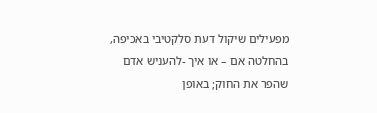מפעילים שיקול דעת סלקטיבי באכיפה, בהחלטה אם – או איך -להעניש אדם שהפר את החוק; באופן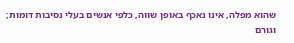שהוא מפלה, אינו נאכף באופן שווה, כלפי אנשים בעלי נסיבות דומות; וגורם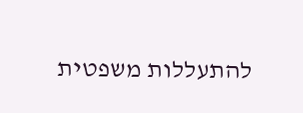להתעללות משפטית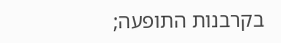בקרבנות התופעה;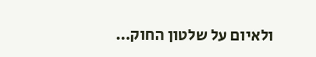ולאיום על שלטון החוק…